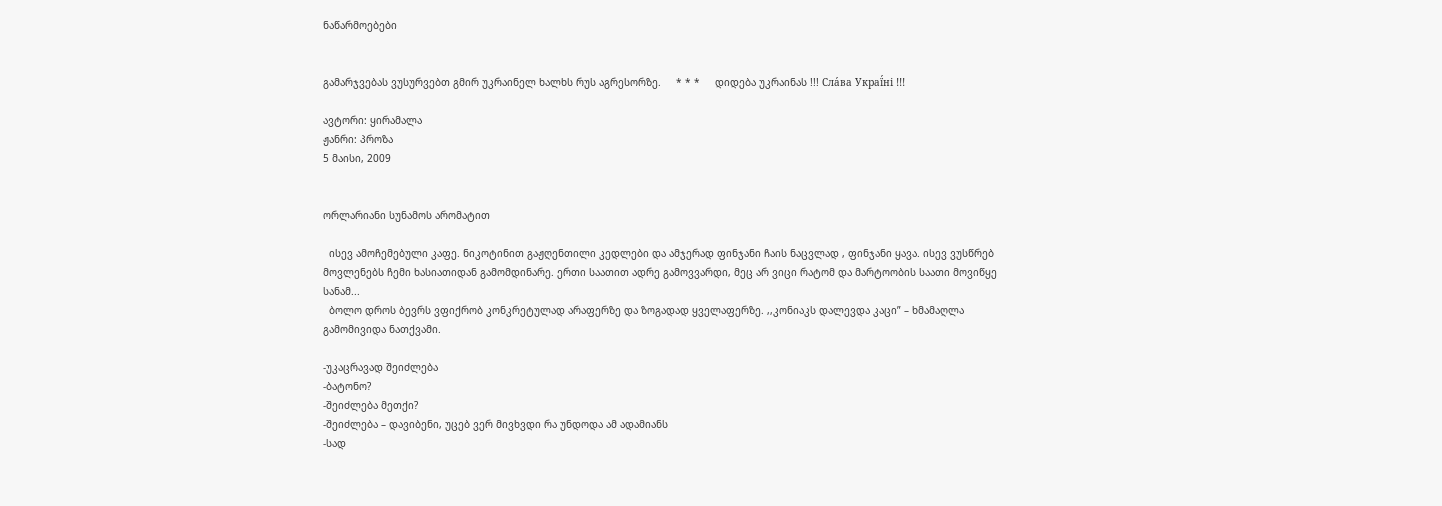ნაწარმოებები


გამარჯვებას ვუსურვებთ გმირ უკრაინელ ხალხს რუს აგრესორზე.     * * *     დიდება უკრაინას !!! Сла́ва Украї́ні !!!

ავტორი: ყირამალა
ჟანრი: პროზა
5 მაისი, 2009


ორლარიანი სუნამოს არომატით

  ისევ ამოჩემებული კაფე. ნიკოტინით გაჟღენთილი კედლები და ამჯერად ფინჯანი ჩაის ნაცვლად , ფინჯანი ყავა. ისევ ვუსწრებ მოვლენებს ჩემი ხასიათიდან გამომდინარე. ერთი საათით ადრე გამოვვარდი, მეც არ ვიცი რატომ და მარტოობის საათი მოვიწყე სანამ...
  ბოლო დროს ბევრს ვფიქრობ კონკრეტულად არაფერზე და ზოგადად ყველაფერზე. ,,კონიაკს დალევდა კაცი” – ხმამაღლა გამომივიდა ნათქვამი.

-უკაცრავად შეიძლება
-ბატონო?
-შეიძლება მეთქი?
-შეიძლება – დავიბენი, უცებ ვერ მივხვდი რა უნდოდა ამ ადამიანს
-სად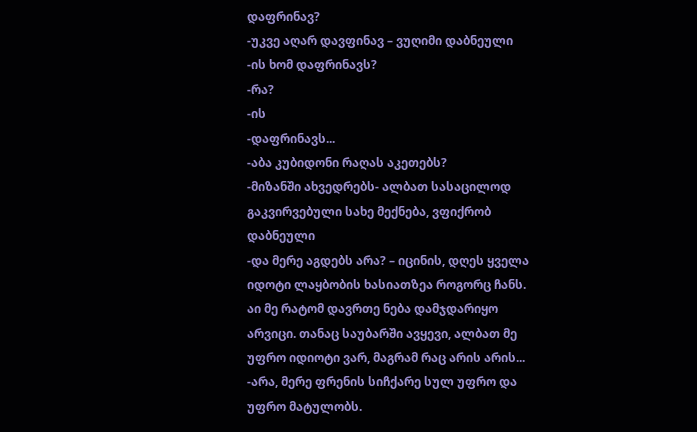დაფრინავ?
-უკვე აღარ დავფინავ – ვუღიმი დაბნეული
-ის ხომ დაფრინავს?
-რა?
-ის
-დაფრინავს...
-აბა კუბიდონი რაღას აკეთებს?
-მიზანში ახვედრებს- ალბათ სასაცილოდ გაკვირვებული სახე მექნება, ვფიქრობ დაბნეული
-და მერე აგდებს არა? – იცინის, დღეს ყველა იდოტი ლაყბობის ხასიათზეა როგორც ჩანს. აი მე რატომ დავრთე ნება დამჯდარიყო არვიცი. თანაც საუბარში ავყევი, ალბათ მე უფრო იდიოტი ვარ, მაგრამ რაც არის არის...
-არა, მერე ფრენის სიჩქარე სულ უფრო და უფრო მატულობს.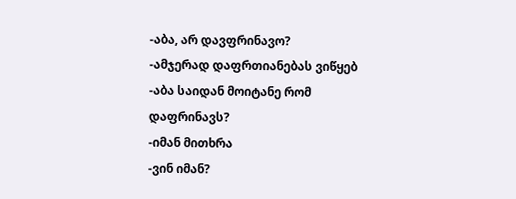-აბა, არ დავფრინავო?
-ამჯერად დაფრთიანებას ვიწყებ
-აბა საიდან მოიტანე რომ დაფრინავს?
-იმან მითხრა
-ვინ იმან?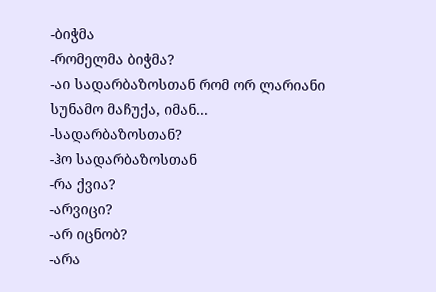-ბიჭმა
-რომელმა ბიჭმა?
-აი სადარბაზოსთან რომ ორ ლარიანი სუნამო მაჩუქა, იმან...
-სადარბაზოსთან?
-ჰო სადარბაზოსთან
-რა ქვია?
-არვიცი?
-არ იცნობ?
-არა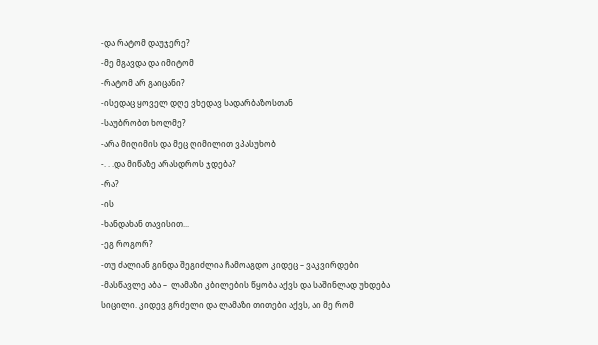-და რატომ დაუჯერე?
-მე მგავდა და იმიტომ
-რატომ არ გაიცანი?
-ისედაც ყოველ დღე ვხედავ სადარბაზოსთან
-საუბრობთ ხოლმე?
-არა მიღიმის და მეც ღიმილით ვპასუხობ
-. . .და მიწაზე არასდროს ჯდება?
-რა?
-ის
-ხანდახან თავისით...
-ეგ როგორ?
-თუ ძალიან გინდა შეგიძლია ჩამოაგდო კიდეც – ვაკვირდები
-მასწავლე აბა –  ლამაზი კბილების წყობა აქვს და საშინლად უხდება სიცილი. კიდევ გრძელი და ლამაზი თითები აქვს, აი მე რომ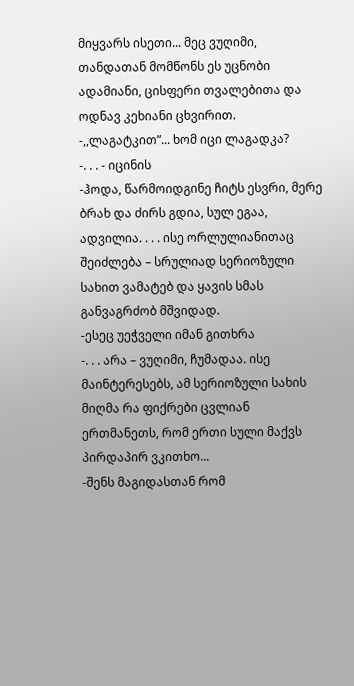მიყვარს ისეთი... მეც ვუღიმი, თანდათან მომწონს ეს უცნობი ადამიანი, ცისფერი თვალებითა და ოდნავ კეხიანი ცხვირით.
-,,ლაგატკით”... ხომ იცი ლაგადკა?
-. . . - იცინის
-ჰოდა, წარმოიდგინე ჩიტს ესვრი, მერე ბრახ და ძირს გდია, სულ ეგაა, ადვილია. . . . ისე ორლულიანითაც შეიძლება – სრულიად სერიოზული სახით ვამატებ და ყავის სმას განვაგრძობ მშვიდად.
-ესეც უეჭველი იმან გითხრა
-. . . არა – ვუღიმი, ჩუმადაა. ისე მაინტერესებს, ამ სერიოზული სახის მიღმა რა ფიქრები ცვლიან ერთმანეთს, რომ ერთი სული მაქვს პირდაპირ ვკითხო...
-შენს მაგიდასთან რომ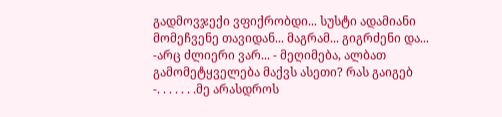გადმოვჯექი ვფიქრობდი... სუსტი ადამიანი მომეჩვენე თავიდან... მაგრამ... გიგრძენი და...
-არც ძლიერი ვარ... - მეღიმება, ალბათ გამომეტყველება მაქვს ასეთი? რას გაიგებ
-. . . . . . .მე არასდროს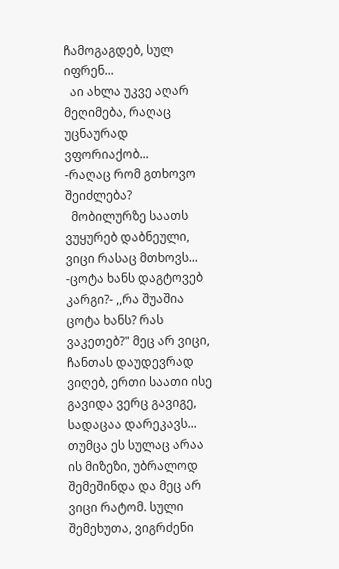ჩამოგაგდებ, სულ იფრენ...
  აი ახლა უკვე აღარ მეღიმება, რაღაც უცნაურად ვფორიაქობ...
-რაღაც რომ გთხოვო შეიძლება?
  მობილურზე საათს ვუყურებ დაბნეული, ვიცი რასაც მთხოვს...
-ცოტა ხანს დაგტოვებ კარგი?- ,,რა შუაშია ცოტა ხანს? რას ვაკეთებ?" მეც არ ვიცი, ჩანთას დაუდევრად ვიღებ, ერთი საათი ისე გავიდა ვერც გავიგე, სადაცაა დარეკავს... თუმცა ეს სულაც არაა ის მიზეზი, უბრალოდ შემეშინდა და მეც არ ვიცი რატომ. სული შემეხუთა, ვიგრძენი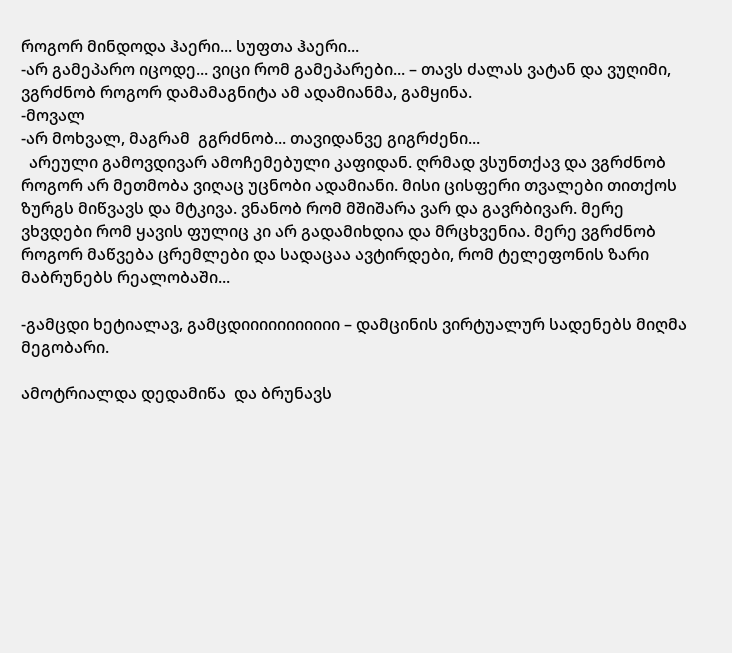როგორ მინდოდა ჰაერი... სუფთა ჰაერი...
-არ გამეპარო იცოდე... ვიცი რომ გამეპარები... – თავს ძალას ვატან და ვუღიმი, ვგრძნობ როგორ დამამაგნიტა ამ ადამიანმა, გამყინა.
-მოვალ
-არ მოხვალ, მაგრამ  გგრძნობ... თავიდანვე გიგრძენი...
  არეული გამოვდივარ ამოჩემებული კაფიდან. ღრმად ვსუნთქავ და ვგრძნობ როგორ არ მეთმობა ვიღაც უცნობი ადამიანი. მისი ცისფერი თვალები თითქოს ზურგს მიწვავს და მტკივა. ვნანობ რომ მშიშარა ვარ და გავრბივარ. მერე ვხვდები რომ ყავის ფულიც კი არ გადამიხდია და მრცხვენია. მერე ვგრძნობ როგორ მაწვება ცრემლები და სადაცაა ავტირდები, რომ ტელეფონის ზარი მაბრუნებს რეალობაში...

-გამცდი ხეტიალავ, გამცდიიიიიიიიიიი – დამცინის ვირტუალურ სადენებს მიღმა მეგობარი.

ამოტრიალდა დედამიწა  და ბრუნავს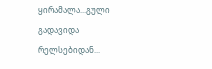ყირამალა...გული გადავიდა რელსებიდან...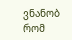ვნანობ რომ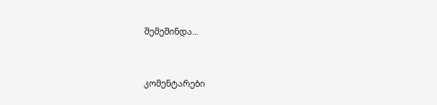შემეშინდა...


კომენტარები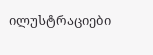ილუსტრაციები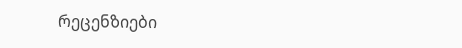რეცენზიები